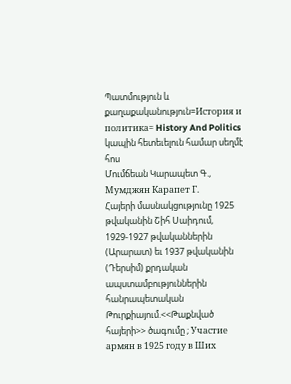Պատմություն և քաղաքականություն=История и политика= History And Politics
կապին հետեւելուն համար սեղմէ հոս
Մումճեան Կարապետ Գ., Мумджян Карапет Г.
Հայերի մասնակցությունը 1925 թվականին Շիհ Սաիդում, 1929-1927 թվականներին (Արարատ) եւ 1937 թվականին (Դերսիմ) քրդական ապստամբություններին հանրապետական Թուրքիայում.<<Թաքնված հայերի>> ծագումը ; Участие армян в 1925 году в Ших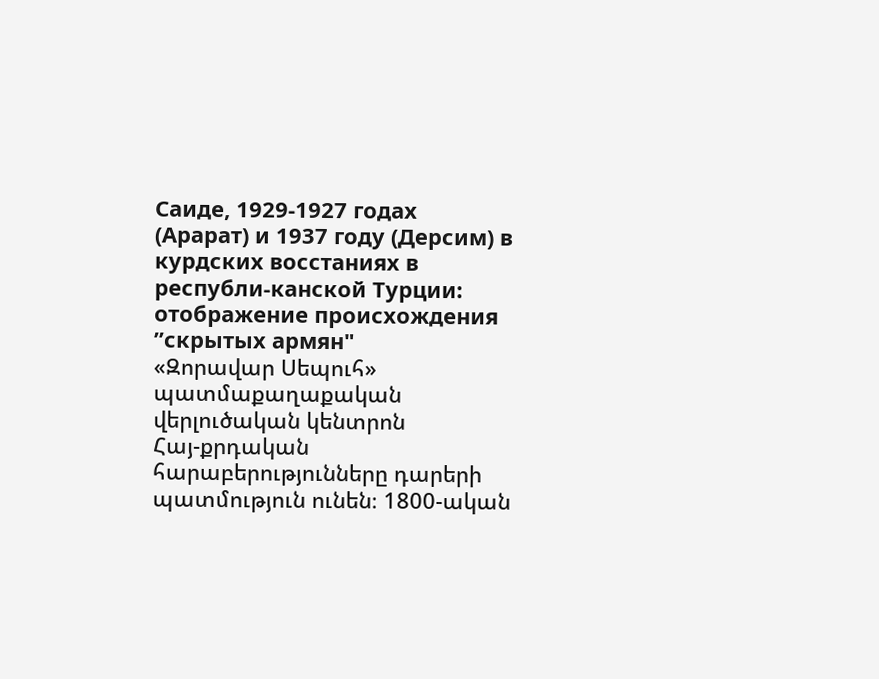Саиде, 1929-1927 годах (Арарат) и 1937 году (Дерсим) в курдских восстаниях в республи-канской Турции: отображение происхождения ”скрытых армян"
«Զորավար Սեպուհ» պատմաքաղաքական վերլուծական կենտրոն
Հայ-քրդական հարաբերությունները դարերի պատմություն ունեն։ 1800-ական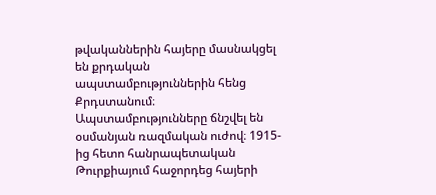թվականներին հայերը մասնակցել են քրդական ապստամբություններին հենց Քրդստանում։ Ապստամբությունները ճնշվել են օսմանյան ռազմական ուժով։ 1915-ից հետո հանրապետական Թուրքիայում հաջորդեց հայերի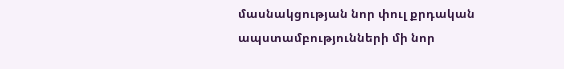մասնակցության նոր փուլ քրդական ապստամբությունների մի նոր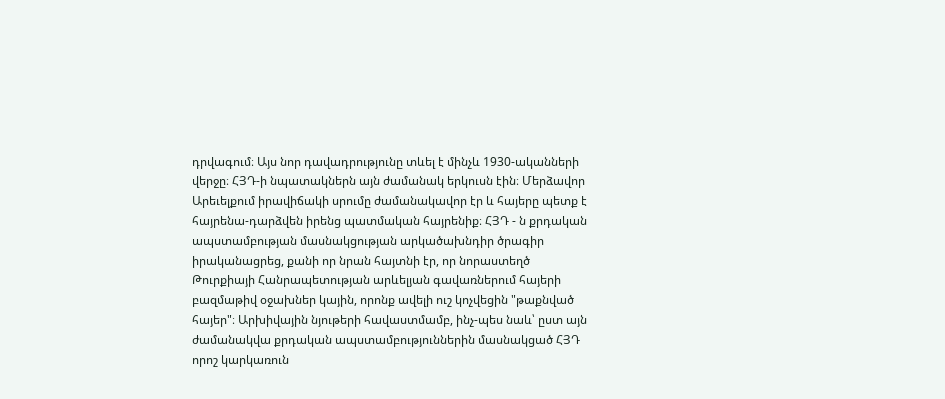դրվագում։ Այս նոր դավադրությունը տևել է մինչև 1930-ականների վերջը։ ՀՅԴ-ի նպատակներն այն ժամանակ երկուսն էին։ Մերձավոր Արեւելքում իրավիճակի սրումը ժամանակավոր էր և հայերը պետք է հայրենա-դարձվեն իրենց պատմական հայրենիք։ ՀՅԴ - ն քրդական ապստամբության մասնակցության արկածախնդիր ծրագիր իրականացրեց, քանի որ նրան հայտնի էր, որ նորաստեղծ Թուրքիայի Հանրապետության արևելյան գավառներում հայերի բազմաթիվ օջախներ կային, որոնք ավելի ուշ կոչվեցին "թաքնված հայեր"։ Արխիվային նյութերի հավաստմամբ, ինչ-պես նաև՝ ըստ այն ժամանակվա քրդական ապստամբություններին մասնակցած ՀՅԴ որոշ կարկառուն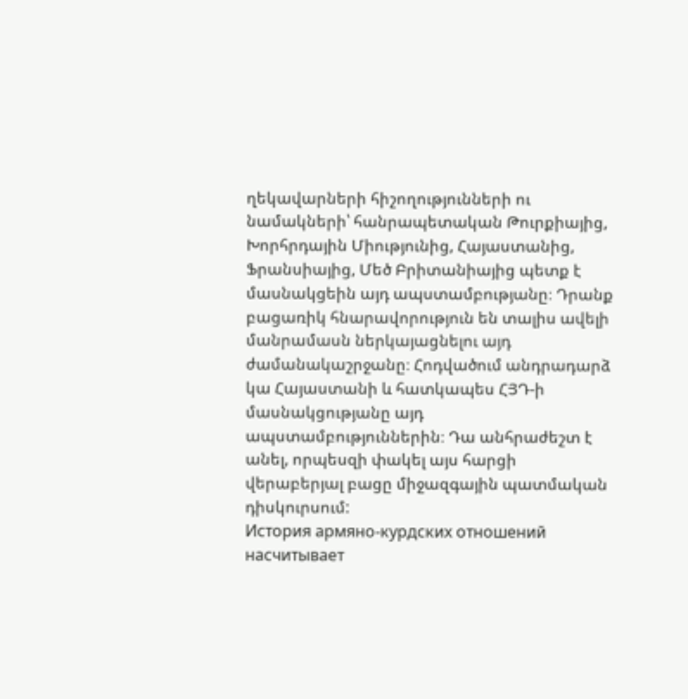ղեկավարների հիշողությունների ու նամակների՝ հանրապետական Թուրքիայից, Խորհրդային Միությունից, Հայաստանից, Ֆրանսիայից, Մեծ Բրիտանիայից պետք է մասնակցեին այդ ապստամբությանը։ Դրանք բացառիկ հնարավորություն են տալիս ավելի մանրամասն ներկայացնելու այդ ժամանակաշրջանը։ Հոդվածում անդրադարձ կա Հայաստանի և հատկապես ՀՅԴ-ի մասնակցությանը այդ ապստամբություններին։ Դա անհրաժեշտ է անել, որպեսզի փակել այս հարցի վերաբերյալ բացը միջազգային պատմական դիսկուրսում:
История армяно-курдских отношений насчитывает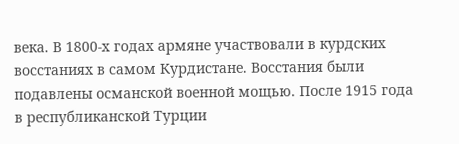века. В 1800-х годах армяне участвовали в курдских восстаниях в самом Курдистане. Восстания были подавлены османской военной мощью. После 1915 года в республиканской Турции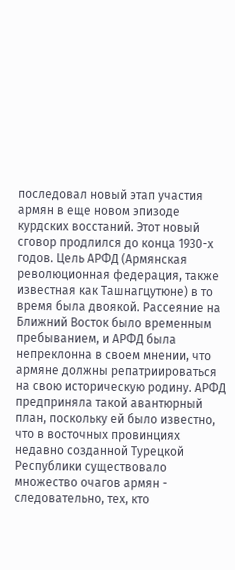последовал новый этап участия армян в еще новом эпизоде курдских восстаний. Этот новый сговор продлился до конца 1930-х годов. Цель АРФД (Армянская революционная федерация, также известная как Ташнагцутюне) в то время была двоякой. Рассеяние на Ближний Восток было временным пребыванием, и АРФД была непреклонна в своем мнении, что армяне должны репатриироваться на свою историческую родину. АРФД предприняла такой авантюрный план, поскольку ей было известно, что в восточных провинциях недавно созданной Турецкой Республики существовало множество очагов армян - следовательно, тех, кто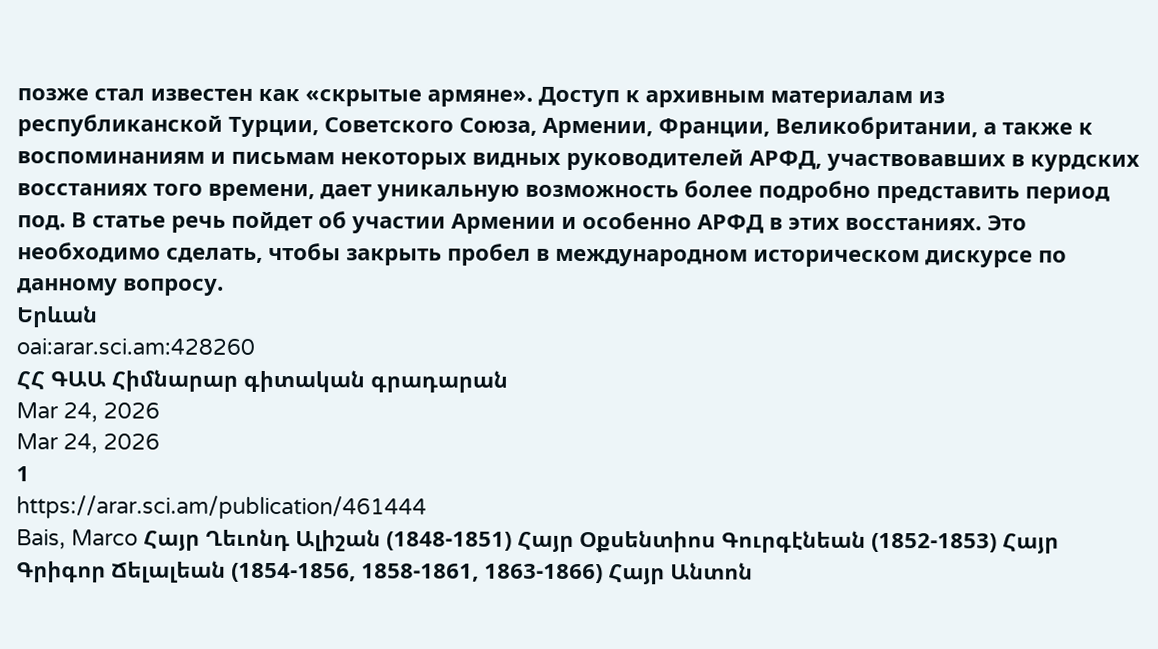позже стал известен как «скрытые армяне». Доступ к архивным материалам из республиканской Турции, Советского Союза, Армении, Франции, Великобритании, а также к воспоминаниям и письмам некоторых видных руководителей АРФД, участвовавших в курдских восстаниях того времени, дает уникальную возможность более подробно представить период под. В статье речь пойдет об участии Армении и особенно АРФД в этих восстаниях. Это необходимо сделать, чтобы закрыть пробел в международном историческом дискурсе по данному вопросу.
Երևան
oai:arar.sci.am:428260
ՀՀ ԳԱԱ Հիմնարար գիտական գրադարան
Mar 24, 2026
Mar 24, 2026
1
https://arar.sci.am/publication/461444
Bais, Marco Հայր Ղեւոնդ Ալիշան (1848-1851) Հայր Օքսենտիոս Գուրգէնեան (1852-1853) Հայր Գրիգոր Ճելալեան (1854-1856, 1858-1861, 1863-1866) Հայր Անտոն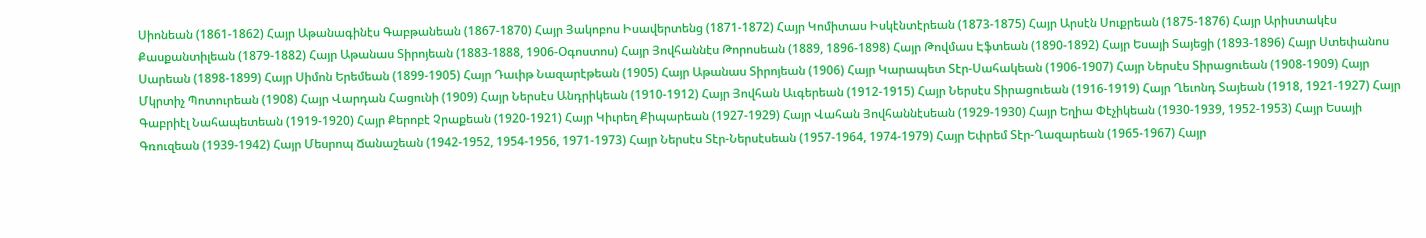Սիոնեան (1861-1862) Հայր Աթանագինէս Գաբթանեան (1867-1870) Հայր Յակոբոս Իսավերտենց (1871-1872) Հայր Կոմիտաս Իսկէնտէրեան (1873-1875) Հայր Արսէն Սուքրեան (1875-1876) Հայր Արիստակէս Քասքանտիլեան (1879-1882) Հայր Աթանաս Տիրոյեան (1883-1888, 1906-Օգոստոս) Հայր Յովհաննէս Թորոսեան (1889, 1896-1898) Հայր Թովմաս Էֆտեան (1890-1892) Հայր Եսայի Տայեցի (1893-1896) Հայր Ստեփանոս Սարեան (1898-1899) Հայր Սիմոն Երեմեան (1899-1905) Հայր Դաւիթ Նազարէթեան (1905) Հայր Աթանաս Տիրոյեան (1906) Հայր Կարապետ Տէր-Սահակեան (1906-1907) Հայր Ներսէս Տիրացուեան (1908-1909) Հայր Մկրտիչ Պոտուրեան (1908) Հայր Վարդան Հացունի (1909) Հայր Ներսէս Անդրիկեան (1910-1912) Հայր Յովհան Աւգերեան (1912-1915) Հայր Ներսէս Տիրացուեան (1916-1919) Հայր Ղեւոնդ Տայեան (1918, 1921-1927) Հայր Գաբրիէլ Նահապետեան (1919-1920) Հայր Քերոբէ Չրաքեան (1920-1921) Հայր Կիւրեղ Քիպարեան (1927-1929) Հայր Վահան Յովհաննէսեան (1929-1930) Հայր Եղիա Փէչիկեան (1930-1939, 1952-1953) Հայր Եսայի Գռուզեան (1939-1942) Հայր Մեսրոպ Ճանաշեան (1942-1952, 1954-1956, 1971-1973) Հայր Ներսէս Տէր-Ներսէսեան (1957-1964, 1974-1979) Հայր Եփրեմ Տէր-Ղազարեան (1965-1967) Հայր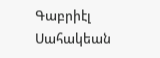Գաբրիէլ Սահակեան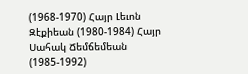(1968-1970) Հայր Լեւոն Զէքիեան (1980-1984) Հայր Սահակ Ճեմճեմեան (1985-1992)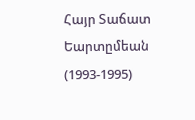Հայր Տաճատ Եարտըմեան (1993-1995)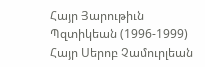Հայր Յարութիւն Պզտիկեան (1996-1999) Հայր Սերոբ Չամուրլեան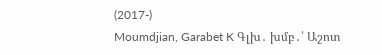(2017-)
Moumdjian, Garabet K Գլխ․ խմբ․՝ Աշոտ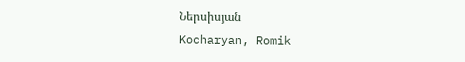Ներսիսյան
Kocharyan, Romik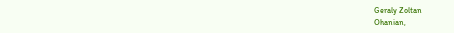Geraly Zoltan
Ohanian,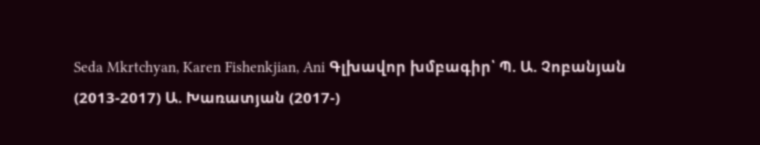Seda Mkrtchyan, Karen Fishenkjian, Ani Գլխավոր խմբագիր՝ Պ. Ա. Չոբանյան (2013-2017) Ա. Խառատյան (2017-)